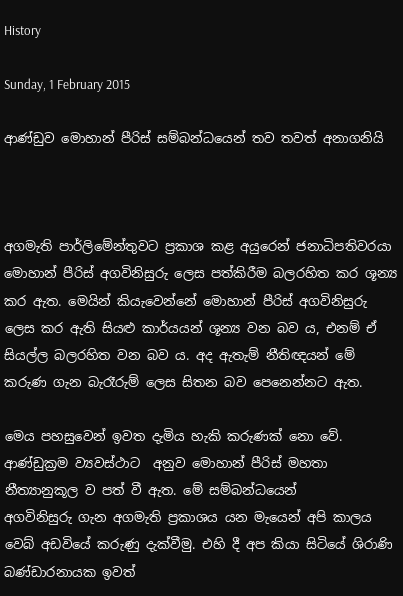History

Sunday, 1 February 2015

ආණ්ඩුව මොහාන් පීරිස් සම්බන්ධයෙන් තව තවත් අනාගනියි



අගමැති පාර්ලිමේන්තුවට ප්‍රකාශ කළ අයුරෙන් ජනාධිපතිවරයා මොහාන් පීරිස් අගවිනිසුරු ලෙස පත්කිරීම බලරහිත කර ශූන්‍ය කර ඇත. මෙයින් කියැවෙන්නේ මොහාන් පීරිස් අගවිනිසුරු ලෙස කර ඇති සියළු කාර්යයන් ශූන්‍ය වන බව ය, එනම් ඒ සියල්ල බලරහිත වන බව ය. අද ඇතැම් නීතිඥයන් මේ කරුණ ගැන බැරෑරුම් ලෙස සිතන බව පෙනෙන්නට ඇත.

මෙය පහසුවෙන් ඉවත දැමිය හැකි කරුණක් නො වේ. ආණ්ඩුක්‍රම ව්‍යවස්ථාට  අනුව මොහාන් පීරිස් මහතා නීත්‍යානුකූල ව පත් වී ඇත. මේ සම්බන්ධයෙන්      අගවිනිසුරු ගැන අගමැති ප්‍රකාශය යන මැයෙන් අපි කාලය වෙබ් අඩවියේ කරුණු දැක්වීමු. එහි දී අප කියා සිටියේ ශිරාණි බණ්ඩාරනායක ඉවත්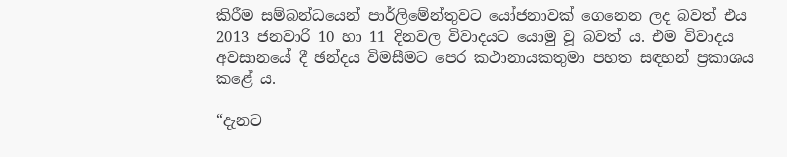කිරීම සම්බන්ධයෙන් පාර්ලිමේන්තුවට යෝජනාවක් ගෙනෙන ලද බවත් එය 2013 ජනවාරි 10 හා 11 දිනවල විවාදයට යොමු වූ බවත් ය. එම විවාදය අවසානයේ දී ඡන්දය විමසීමට පෙර කථානායකතුමා පහත සඳහන් ප්‍රකාශය කළේ ය.

“දැනට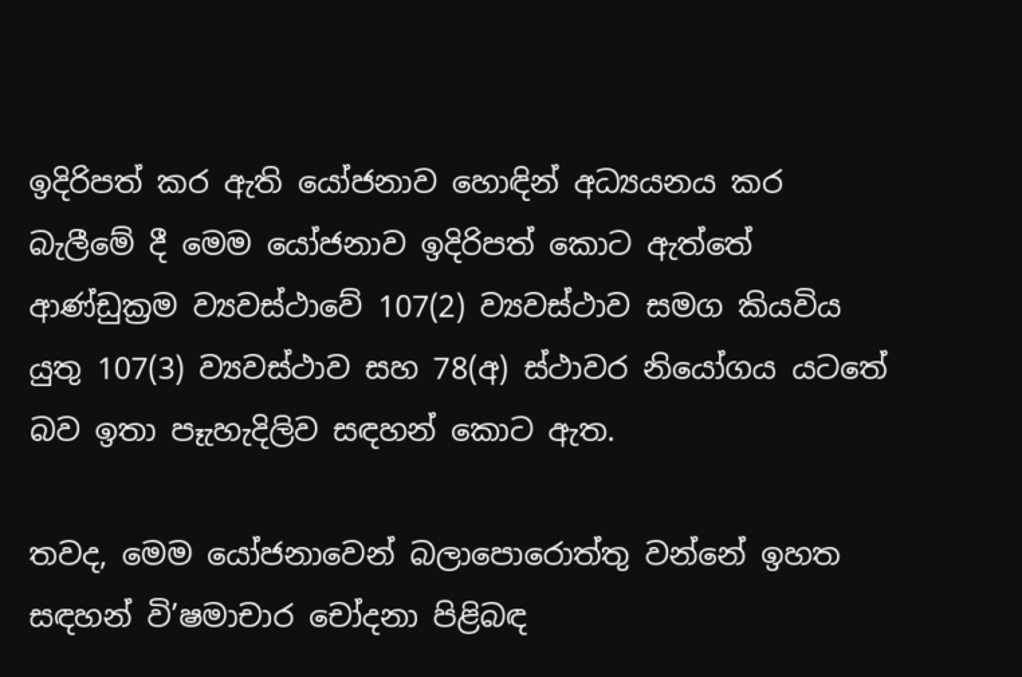ඉදිරිපත් කර ඇති යෝජනාව හොඳින් අධ්‍යයනය කර බැලීමේ දී මෙම යෝජනාව ඉදිරිපත් කොට ඇත්තේ ආණ්ඩුක්‍රම ව්‍යවස්ථාවේ 107(2) ව්‍යවස්ථාව සමග කියවිය යුතු 107(3) ව්‍යවස්ථාව සහ 78(අ) ස්ථාවර නියෝගය යටතේ බව ඉතා පෑැහැදිලිව සඳහන් කොට ඇත.

තවද, මෙම යෝජනාවෙන් බලාපොරොත්තු වන්නේ ඉහත සඳහන් වි’ෂමාචාර චෝදනා පිළිබඳ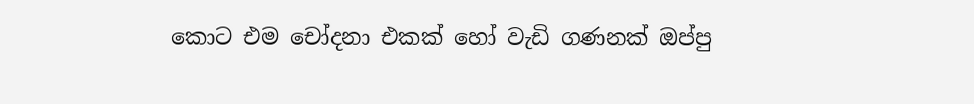කොට එම චෝදනා එකක් හෝ වැඩි ගණනක් ඔප්පු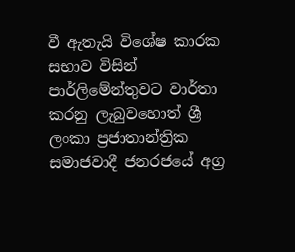වී ඇතැයි විශේෂ කාරක සභාව විසින් පාර්ලිමේන්තුවට වාර්තා කරනු ලැබුවහොත් ශ්‍රී ලංකා ප්‍රජාතාන්ත්‍රික සමාජවාදී ජනරජයේ අග්‍ර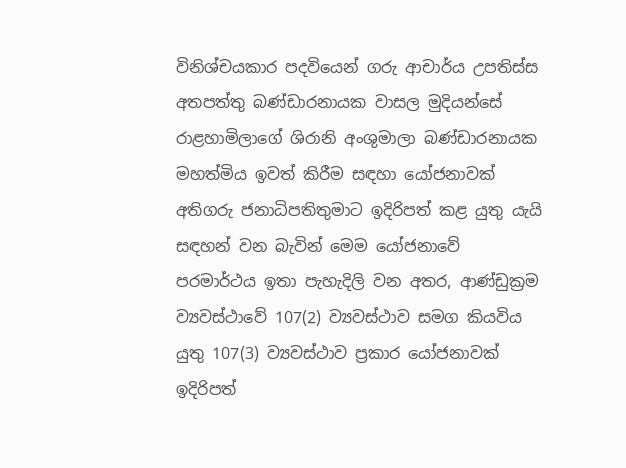විනිශ්චයකාර පදවියෙන් ගරු ආචාර්ය උපතිස්ස අතපත්තු බණ්ඩාරනායක වාසල මුදියන්සේ රාළහාමිලාගේ ශිරානි අංශුමාලා බණ්ඩාරනායක මහත්මිය ඉවත් කිරීම සඳහා යෝජනාවක් අතිගරු ජනාධිපතිතුමාට ඉදිරිපත් කළ යුතු යැයි සඳහන් වන බැවින් මෙම යෝජනාවේ පරමාර්ථය ඉතා පැහැදිලි වන අතර, ආණ්ඩුක්‍රම ව්‍යවස්ථාවේ 107(2) ව්‍යවස්ථාව සමග කියවිය යුතු 107(3) ව්‍යවස්ථාව ප්‍රකාර යෝජනාවක් ඉදිරිපත්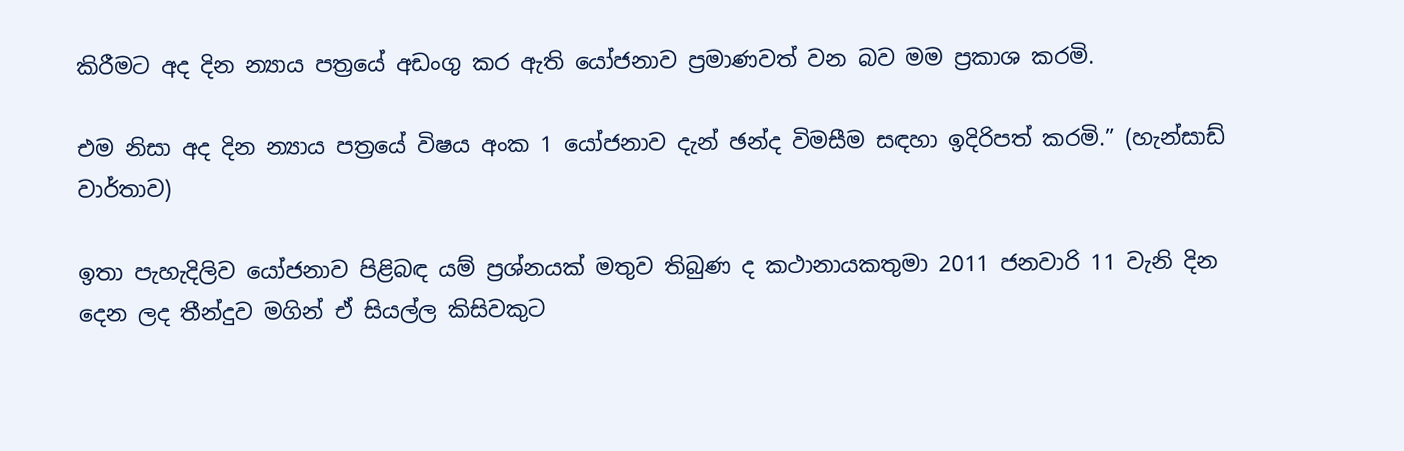කිරීමට අද දින න්‍යාය පත්‍රයේ අඩංගු කර ඇති යෝජනාව ප්‍රමාණවත් වන බව මම ප්‍රකාශ කරමි.

එම නිසා අද දින න්‍යාය පත්‍රයේ විෂය අංක 1 යෝජනාව දැන් ඡන්ද විමසීම සඳහා ඉදිරිපත් කරමි.” (හැන්සාඩ් වාර්තාව)

ඉතා පැහැදිලිව යෝජනාව පිළිබඳ යම් ප්‍රශ්නයක් මතුව තිබුණ ද කථානායකතුමා 2011 ජනවාරි 11 වැනි දින දෙන ලද තීන්දුව මගින් ඒ සියල්ල කිසිවකුට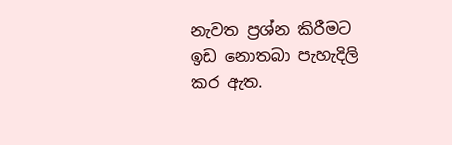නැවත ප්‍රශ්න කිරීමට ඉඩ නොතබා පැහැදිලි කර ඇත.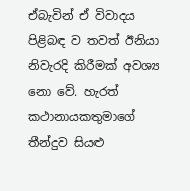ඒබැවින් ඒ විවාදය පිළිබඳ ව තවත් ඊනියා නිවැරදි කිරීමක් අවශ්‍ය නො වේ. හැරත් කථානායකතුමාගේ තීන්දුව සියළු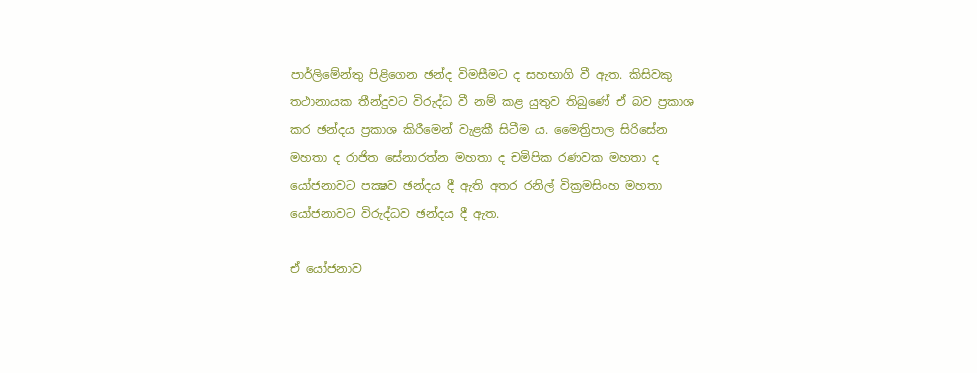පාර්ලිමේන්තු පිළිගෙන ඡන්ද විමසීමට ද සහභාගි වී ඇත. කිසිවකු තථානායක තීන්දුවට විරුද්ධ වී නම් කළ යුතුව තිබුණේ ඒ බව ප්‍රකාශ කර ඡන්දය ප්‍රකාශ කිරීමෙන් වැළකී සිටීම ය. මෛත්‍රිපාල සිරිසේන මහතා ද රාජිත සේනාරත්න මහතා ද චමිපික රණවක මහතා ද යෝජනාවට පක්‍ෂව ඡන්දය දී ඇති අතර රනිල් වික්‍රමසිංහ මහතා යෝජනාවට විරුද්ධව ඡන්දය දී ඇත.

ඒ යෝජනාව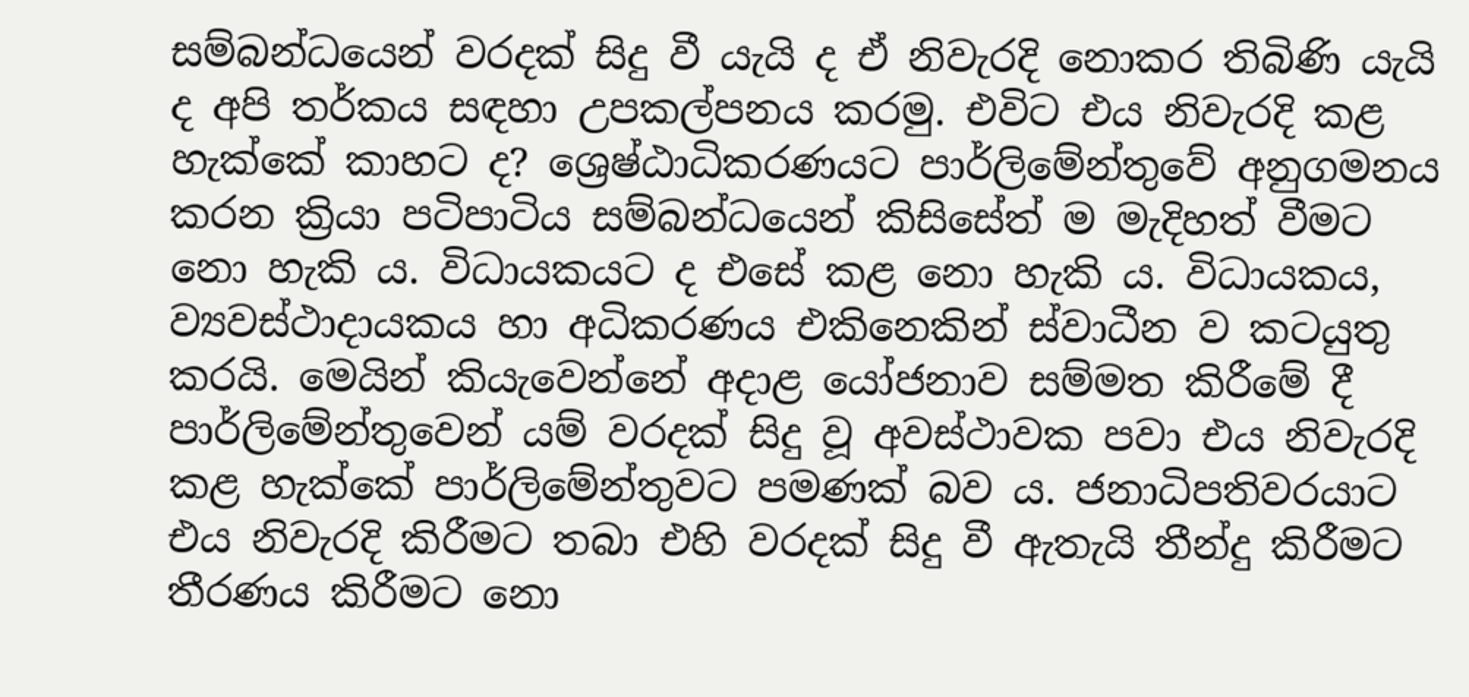සම්බන්ධයෙන් වරදක් සිදු වී යැයි ද ඒ නිවැරදි නොකර තිබිණි යැයි ද අපි තර්කය සඳහා උපකල්පනය කරමු. එවිට එය නිවැරදි කළ හැක්කේ කාහට ද? ශ්‍රෙෂ්ඨාධිකරණයට පාර්ලිමේන්තුවේ අනුගමනය කරන ක්‍රියා පටිපාටිය සම්බන්ධයෙන් කිසිසේත් ම මැදිහත් වීමට නො හැකි ය. විධායකයට ද එසේ කළ නො හැකි ය. විධායකය, ව්‍යවස්ථාදායකය හා අධිකරණය එකිනෙකින් ස්වාධීන ව කටයුතු කරයි. මෙයින් කියැවෙන්නේ අදාළ යෝජනාව සම්මත කිරීමේ දී පාර්ලිමේන්තුවෙන් යම් වරදක් සිදු වූ අවස්ථාවක පවා එය නිවැරදි කළ හැක්කේ පාර්ලිමේන්තුවට පමණක් බව ය. ජනාධිපතිවරයාට එය නිවැරදි කිරීමට තබා එහි වරදක් සිදු වී ඇතැයි තීන්දු කිරීමට තීරණය කිරීමට නො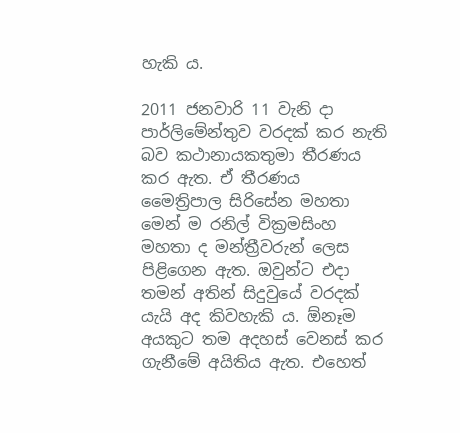හැකි ය.

2011 ජනවාරි 11 වැනි දා පාර්ලිමේන්තුව වරදක් කර නැති බව කථානායකතුමා තීරණය කර ඇත. ඒ තීරණය මෛත්‍රිපාල සිරිසේන මහතා මෙන් ම රනිල් වික්‍රමසිංහ මහතා ද මන්ත්‍රීවරුන් ලෙස පිළිගෙන ඇත. ඔවුන්ට එදා තමන් අතින් සිදුවුයේ වරදක් යැයි අද කිවහැකි ය. ඕනෑම අයකුට තම අදහස් වෙනස් කර ගැනීමේ අයිතිය ඇත. එහෙත්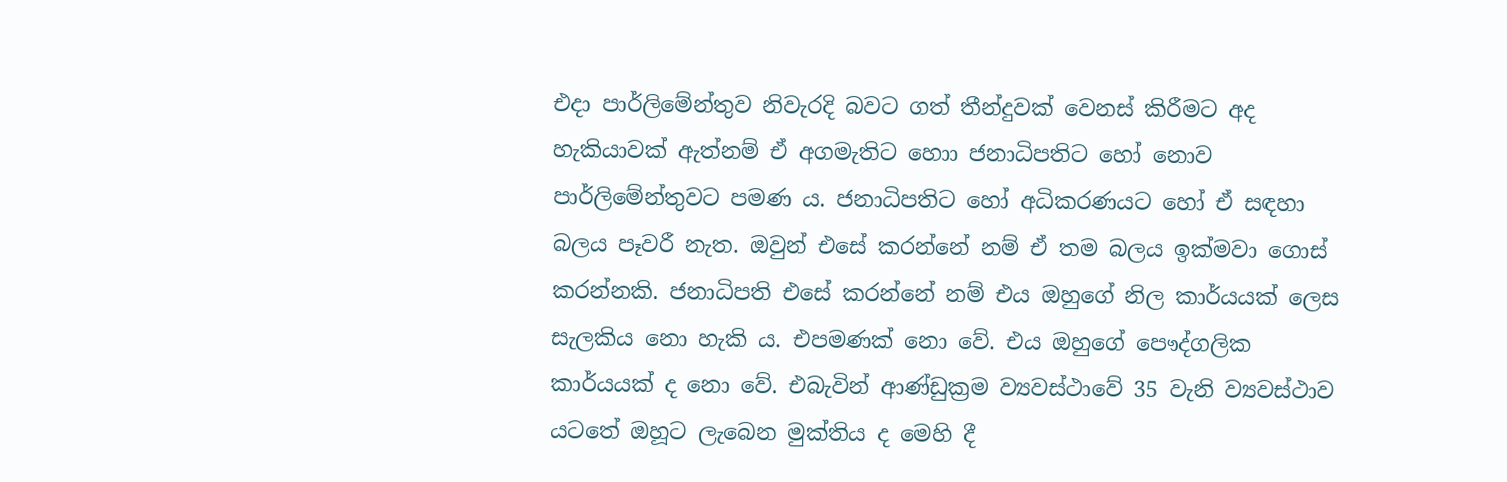එදා පාර්ලිමේන්තුව නිවැරදි බවට ගත් තීන්දුවක් වෙනස් කිරීමට අද හැකියාවක් ඇත්නම් ඒ අගමැතිට හොා ජනාධිපතිට හෝ නොව පාර්ලිමේන්තුවට පමණ ය. ජනාධිපතිට හෝ අධිකරණයට හෝ ඒ සඳහා බලය පෑවරී නැත. ඔවුන් එසේ කරන්නේ නම් ඒ තම බලය ඉක්මවා ගොස් කරන්නකි. ජනාධිපති එසේ කරන්නේ නම් එය ඔහුගේ නිල කාර්යයක් ලෙස සැලකිය නො හැකි ය. එපමණක් නො වේ. එය ඔහුගේ පෞද්ගලික කාර්යයක් ද නො වේ. එබැවින් ආණ්ඩුක්‍රම ව්‍යවස්ථාවේ 35 වැනි ව්‍යවස්ථාව යටතේ ඔහූට ලැබෙන මුක්තිය ද මෙහි දී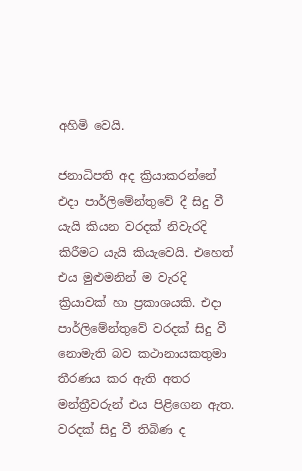අහිමි වෙයි.

ජනාධිපති අද ක්‍රියාකරන්නේ එදා පාර්ලිමේන්තුවේ දී සිදු වී යැයි කියන වරදක් නිවැරදි කිරීමට යැයි කියැවෙයි. එහෙත් එය මුළුමනින් ම වැරදි ක්‍රියාවක් හා ප්‍රකාශයකි. එදා පාර්ලිමේන්තුවේ වරදක් සිදු වී නොමැති බව කථානායකතුමා තීරණය කර ඇති අතර මන්ත්‍රීවරුන් එය පිළිගෙන ඇත. වරදක් සිදු වී තිබිණ ද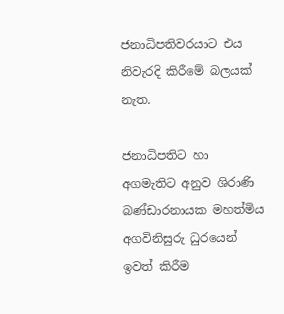ජනාධිපතිවරයාට එය නිවැරදි කිරීමේ බලයක් නැත.

ජනාධිපතිට හා අගමැතිට අනුව ශිරාණි බණ්ඩාරනායක මහත්මිය අගවිනිසුරු ධුරයෙන් ඉවත් කිරීම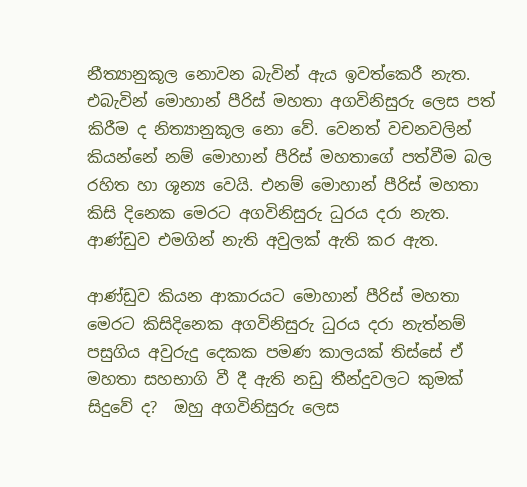නීත්‍යානුකූල නොවන බැවින් ඇය ඉවත්කෙරී නැත. එබැවින් මොහාන් පීරිස් මහතා අගවිනිසුරු ලෙස පත් කිරීම ද නිත්‍යානුකූල නො වේ. වෙනත් වචනවලින් කියන්නේ නම් මොහාන් පීරිස් මහතාගේ පත්වීම බල රහිත හා ශූන්‍ය වෙයි. එනම් මොහාන් පීරිස් මහතා කිසි දිනෙක මෙරට අගවිනිසුරු ධුරය දරා නැත. ආණ්ඩුව එමගින් නැති අවුලක් ඇති කර ඇත.

ආණ්ඩුව කියන ආකාරයට මොහාන් පීරිස් මහතා මෙරට කිසිදිනෙක අගවිනිසුරු ධුරය දරා නැත්නම් පසුගිය අවුරුදු දෙකක පමණ කාලයක් තිස්සේ ඒ මහතා සහභාගි වී දී ඇති නඩු තීන්දුවලට කුමක් සිදුවේ ද?  ඔහු අගවිනිසුරු ලෙස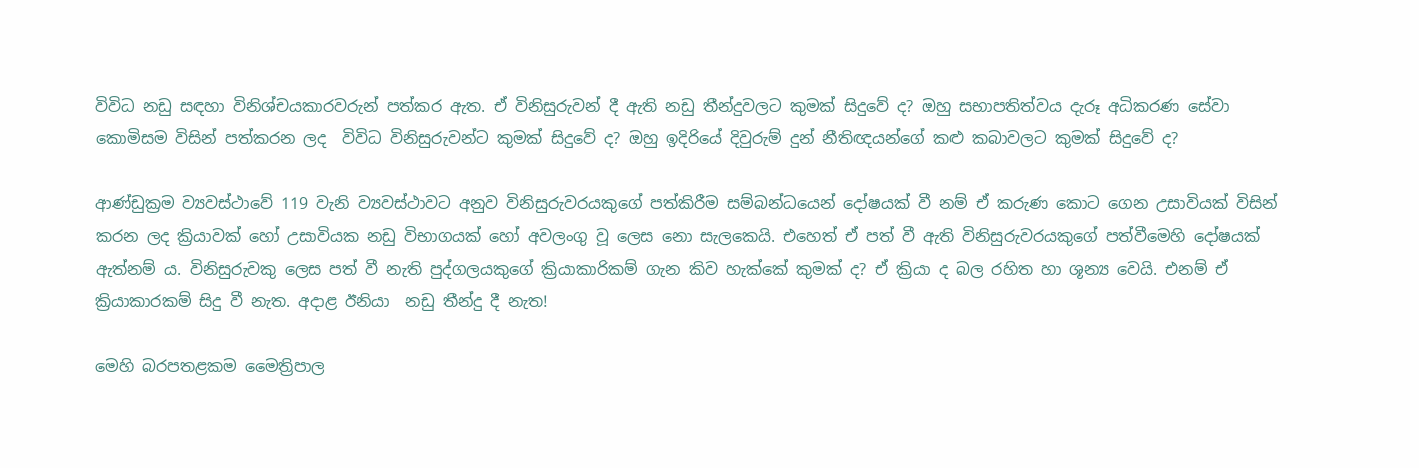විවිධ නඩු සඳහා විනිශ්චයකාරවරුන් පත්කර ඇත. ඒ විනිසුරුවන් දී ඇති නඩු තීන්දුවලට කුමක් සිදුවේ ද? ඔහු සභාපතිත්වය දැරූ අධිකරණ සේවා කොමිසම විසින් පත්කරන ලද  විවිධ විනිසුරුවන්ට කුමක් සිදුවේ ද? ඔහු ඉදිරියේ දිවුරුම් දුන් නීතිඥයන්ගේ කළු කබාවලට කුමක් සිදුවේ ද?

ආණ්ඩුක්‍රම ව්‍යවස්ථාවේ 119 වැනි ව්‍යවස්ථාවට අනුව විනිසුරුවරයකුගේ පත්කිරීම සම්බන්ධයෙන් දෝෂයක් වී නම් ඒ කරුණ කොට ගෙන උසාවියක් විසින් කරන ලද ක්‍රියාවක් හෝ උසාවියක නඩු විභාගයක් හෝ අවලංගු වූ ලෙස නො සැලකෙයි. එහෙත් ඒ පත් වී ඇති විනිසුරුවරයකුගේ පත්වීමෙහි දෝෂයක් ඇත්නම් ය. විනිසුරුවකු ලෙස පත් වී නැති පුද්ගලයකුගේ ක්‍රියාකාරිකම් ගැන කිව හැක්කේ කුමක් ද? ඒ ක්‍රියා ද බල රහිත හා ශූන්‍ය වෙයි. එනම් ඒ ක්‍රියාකාරකම් සිදු වී නැත. අදාළ ඊනියා  නඩු තීන්දු දී නැත!

මෙහි බරපතළකම මෛත්‍රිපාල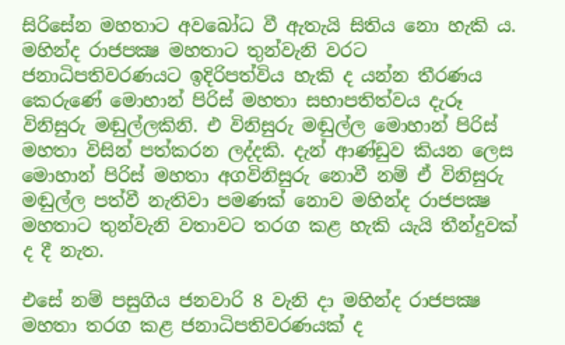සිරිසේන මහතාට අවබෝධ වී ඇතැයි සිතිය නො හැකි ය. මහින්ද රාජපක්‍ෂ මහතාට තුන්වැනි වරට ජනාධිපතිවරණයට ඉදිරිපත්විය හැකි ද යන්න තීරණය කෙරුණේ මොහාන් පිරිස් මහතා සභාපතිත්වය දැරූ විනිසුරු මඬුල්ලකිනි. එ විනිසුරු මඬුල්ල මොහාන් පිරිස් මහතා විසින් පත්කරන ලද්දකි. දැන් ආණ්ඩුව කියන ලෙස මොහාන් පිරිස් මහතා අගවිනිසුරු නොවී නම් ඒ විනිසුරු මඬුල්ල පත්වී නැතිවා පමණක් නොව මහින්ද රාජපක්‍ෂ මහතාට තුන්වැනි වතාවට තරග කළ හැකි යැයි තීන්දුවක් ද දී නැත.

එසේ නම් පසුගිය ජනවාරි 8 වැනි දා මහින්ද රාජපක්‍ෂ මහතා තරග කළ ජනාධිපතිවරණයක් ද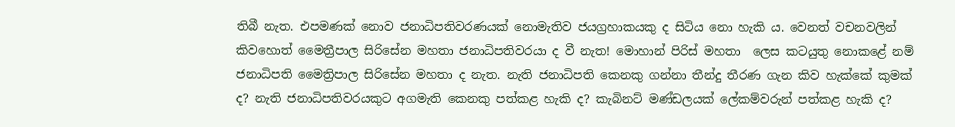තිබී නැත. එපමණක් නොව ජනාධිපතිවරණයක් නොමැතිව ජයග්‍රහාකයකු ද සිටිය නො හැකි ය. වෙනත් වචනවලින් කිවහොත් මෛත්‍රීපාල සිරිසේන මහතා ජනාධිපතිවරයා ද වී නැත! මොහාන් පිරිස් මහතා  ලෙස කටයුතු නොකළේ නම් ජනාධිපති මෛත්‍රිපාල සිරිසේන මහතා ද නැත. නැති ජනාධිපති කෙනකු ගන්නා තීන්දු තීරණ ගැන කිව හැක්කේ කුමක් ද? නැති ජනාධිපතිවරයකුට අගමැති කෙනකු පත්කළ හැකි ද? කැබිනට් මණ්ඩලයක් ලේකම්වරුන් පත්කළ හැකි ද?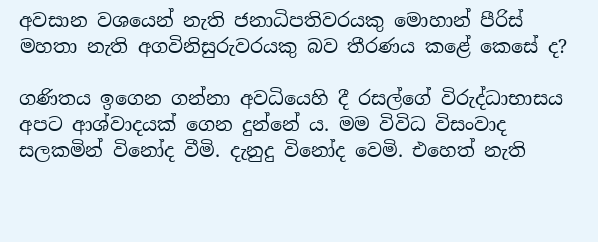අවසාන වශයෙන් නැති ජනාධිපතිවරයකු මොහාන් පීරිස් මහතා නැති අගවිනිසුරුවරයකු බව තීරණය කළේ කෙසේ ද?

ගණිතය ඉගෙන ගන්නා අවධියෙහි දී රසල්ගේ විරුද්ධාභාසය අපට ආශ්වාදයක් ගෙන දුන්නේ ය. මම විවිධ විසංවාද සලකමින් විනෝද වීමි. දැනුදු විනෝද වෙමි. එහෙත් නැති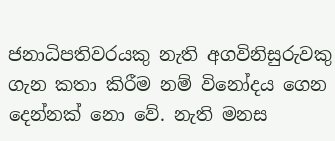ජනාධිපතිවරයකු නැති අගවිනිසුරුවකු ගැන කතා කිරීම නම් විනෝදය ගෙන දෙන්නක් නො වේ. නැති මනස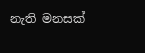නැති මනසක්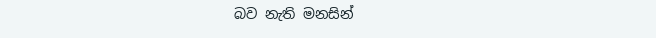බව නැති මනසින්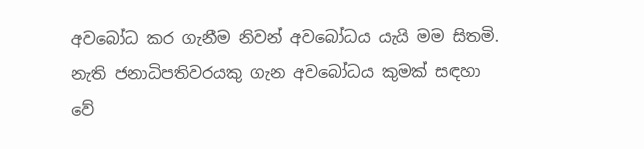අවබෝධ කර ගැනීම නිවන් අවබෝධය යැයි මම සිතමි. නැති ජනාධිපතිවරයකු ගැන අවබෝධය කුමක් සඳහා වේ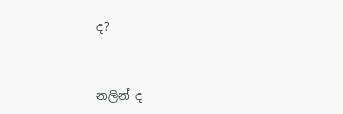ද?


නලින් ද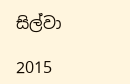සිල්වා

2015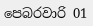පෙබරවාරි 01